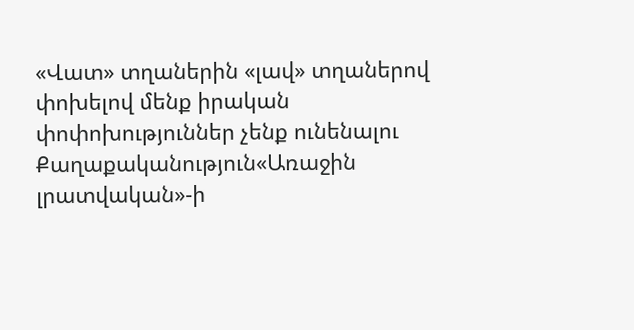«Վատ» տղաներին «լավ» տղաներով փոխելով մենք իրական փոփոխություններ չենք ունենալու
Քաղաքականություն«Առաջին լրատվական»-ի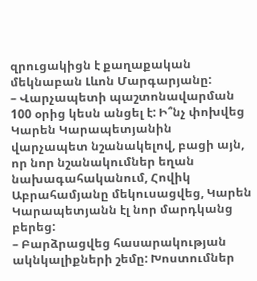զրուցակիցն է քաղաքական մեկնաբան Լևոն Մարգարյանը:
– Վարչապետի պաշտոնավարման 100 օրից կեսն անցել է: Ի՞նչ փոխվեց Կարեն Կարապետյանին վարչապետ նշանակելով, բացի այն, որ նոր նշանակումներ եղան նախագահականում, Հովիկ Աբրահամյանը մեկուսացվեց, Կարեն Կարապետյանն էլ նոր մարդկանց բերեց:
– Բարձրացվեց հասարակության ակնկալիքների շեմը: Խոստումներ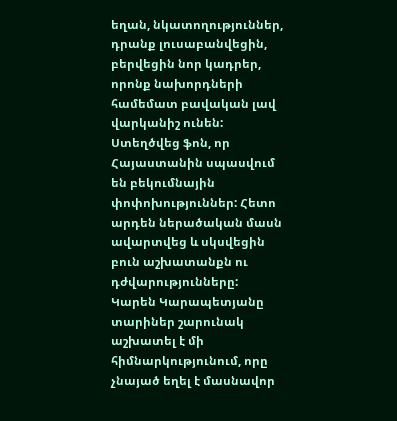եղան, նկատողություններ, դրանք լուսաբանվեցին, բերվեցին նոր կադրեր, որոնք նախորդների համեմատ բավական լավ վարկանիշ ունեն: Ստեղծվեց ֆոն, որ Հայաստանին սպասվում են բեկումնային փոփոխություններ: Հետո արդեն ներածական մասն ավարտվեց և սկսվեցին բուն աշխատանքն ու դժվարությունները: Կարեն Կարապետյանը տարիներ շարունակ աշխատել է մի հիմնարկությունում, որը չնայած եղել է մասնավոր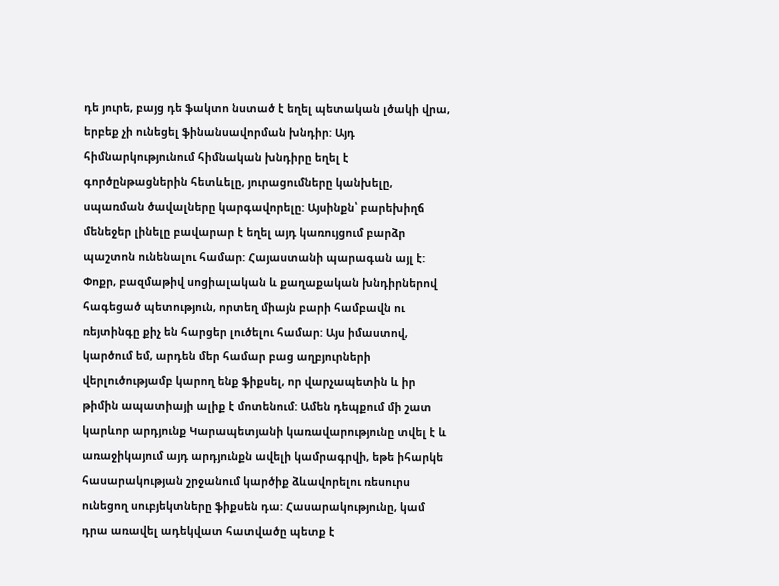դե յուրե, բայց դե ֆակտո նստած է եղել պետական լծակի վրա, երբեք չի ունեցել ֆինանսավորման խնդիր: Այդ հիմնարկությունում հիմնական խնդիրը եղել է գործընթացներին հետևելը, յուրացումները կանխելը, սպառման ծավալները կարգավորելը: Այսինքն՝ բարեխիղճ մենեջեր լինելը բավարար է եղել այդ կառույցում բարձր պաշտոն ունենալու համար: Հայաստանի պարագան այլ է: Փոքր, բազմաթիվ սոցիալական և քաղաքական խնդիրներով հագեցած պետություն, որտեղ միայն բարի համբավն ու ռեյտինգը քիչ են հարցեր լուծելու համար: Այս իմաստով, կարծում եմ, արդեն մեր համար բաց աղբյուրների վերլուծությամբ կարող ենք ֆիքսել, որ վարչապետին և իր թիմին ապատիայի ալիք է մոտենում: Ամեն դեպքում մի շատ կարևոր արդյունք Կարապետյանի կառավարությունը տվել է և առաջիկայում այդ արդյունքն ավելի կամրագրվի, եթե իհարկե հասարակության շրջանում կարծիք ձևավորելու ռեսուրս ունեցող սուբյեկտները ֆիքսեն դա: Հասարակությունը, կամ դրա առավել ադեկվատ հատվածը պետք է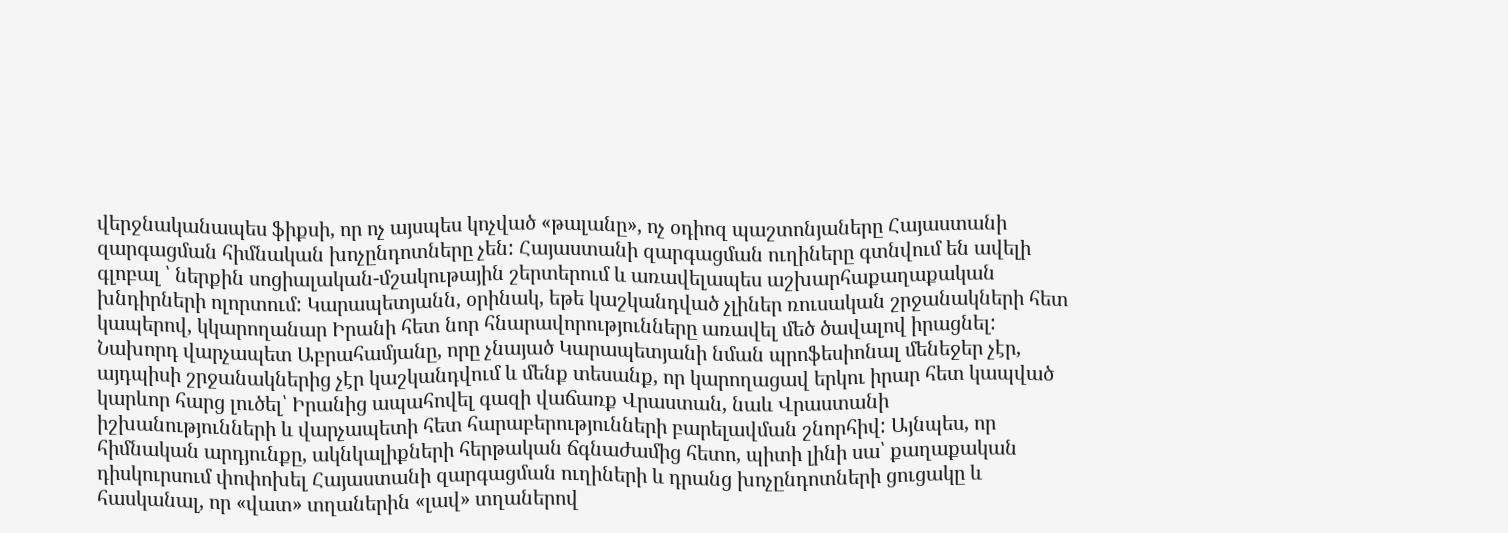վերջնականապես ֆիքսի, որ ոչ այսպես կոչված «թալանը», ոչ օդիոզ պաշտոնյաները Հայաստանի զարգացման հիմնական խոչընդոտները չեն: Հայաստանի զարգացման ուղիները գտնվում են ավելի գլոբալ ՝ ներքին սոցիալական-մշակութային շերտերում և առավելապես աշխարհաքաղաքական խնդիրների ոլորտում: Կարապետյանն, օրինակ, եթե կաշկանդված չլիներ ռուսական շրջանակների հետ կապերով, կկարողանար Իրանի հետ նոր հնարավորությունները առավել մեծ ծավալով իրացնել: Նախորդ վարչապետ Աբրահամյանը, որը չնայած Կարապետյանի նման պրոֆեսիոնալ մենեջեր չէր, այդպիսի շրջանակներից չէր կաշկանդվում և մենք տեսանք, որ կարողացավ երկու իրար հետ կապված կարևոր հարց լուծել՝ Իրանից ապահովել գազի վաճառք Վրաստան, նաև Վրաստանի իշխանությունների և վարչապետի հետ հարաբերությունների բարելավման շնորհիվ: Այնպես, որ հիմնական արդյունքը, ակնկալիքների հերթական ճգնաժամից հետո, պիտի լինի սա՝ քաղաքական դիսկուրսում փոփոխել Հայաստանի զարգացման ուղիների և դրանց խոչընդոտների ցուցակը և հասկանալ, որ «վատ» տղաներին «լավ» տղաներով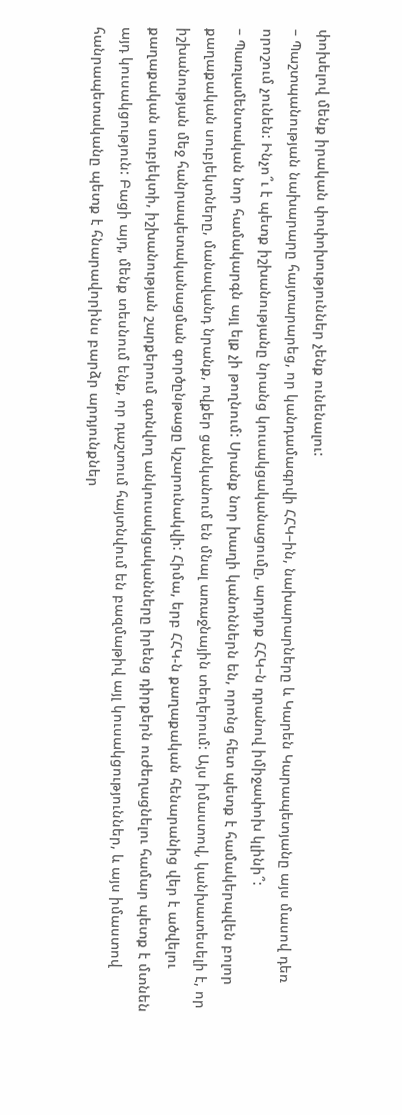փոխելով մենք իրական փոփոխություններ չենք ունենալու:
– Պաշտպանության նախարարը հայտարարեց, որ կանդամագրվի ՀՀԿ–ին, նախարարները և Կարեն Կարապետյանը այս մասով դեռ որոշում չունեն: Ինչո՞ւ է պետք իշխանությանը նրանց կուսակցականացումը, արդյոք ՀՀԿ–ն դրանով իմիջափոխ կլինի՞:
– Պառլամենտական նոր համակարգն այլ ելք չի թողնում: Սրանք նոր խաղի կանոններն են, որոնց հետ պետք է համակերպվեն բոլոր քաղաքական սուբյեկտները, մանավանդ նրանք, ովքեր ցանկանում են մնալ առաջնային տեղերում: Այս իմաստով, կանխատեսելի է, որ իշխանության մեջ հանրապետականացման գործընթացը կշարունակվի: Հիմա, երբ ՀՀԿ-ն քաղաքական հենարանից վեր է ածվելու քաղաքական սուբյեկտի, իշխանության շարքերում գտնվող անկուսակցականները իրենց դիրքերն ուժեղացնելու համար պետք է մտնեն այդ կուսակցություն: Բացի այդ, մենք տեսնում ենք, որ դաշտում հայտնվում են բազմաթիվ այլ կուսակցություններ, և այս իմաստով հանրապետականը պետք է հնարավորինս բարձր արդյունքներ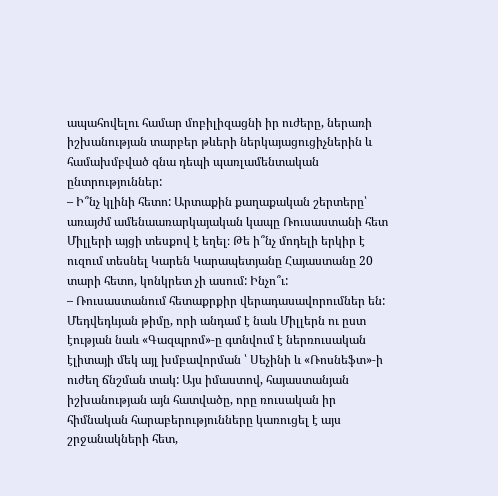ապահովելու համար մոբիլիզացնի իր ուժերը, ներառի իշխանության տարբեր թևերի ներկայացուցիչներին և համախմբված գնա դեպի պառլամենտական ընտրություններ:
– Ի՞նչ կլինի հետո: Արտաքին քաղաքական շերտերը՝ առայժմ ամենաառարկայական կապը Ռուսաստանի հետ Միլլերի այցի տեսքով է եղել։ Թե ի՞նչ մոդելի երկիր է ուզում տեսնել Կարեն Կարապետյանը Հայաստանը 20 տարի հետո, կոնկրետ չի ասում: Ինչո՞ւ:
– Ռուսաստանում հետաքրքիր վերադասավորումներ են: Մեդվեդևյան թիմը, որի անդամ է նաև Միլլերն ու ըստ էության նաև «Գազպրոմ»‑ը գտնվում է ներռուսական էլիտայի մեկ այլ խմբավորման ՝ Սեչինի և «Ռոսնեֆտ»‑ի ուժեղ ճնշման տակ: Այս իմաստով, հայաստանյան իշխանության այն հատվածը, որը ռուսական իր հիմնական հարաբերությունները կառուցել է այս շրջանակների հետ,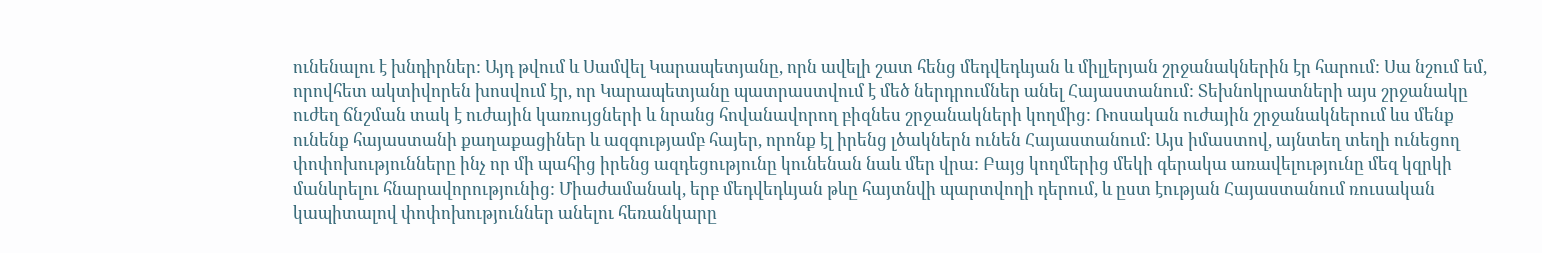ունենալու է խնդիրներ: Այդ թվում և Սամվել Կարապետյանը, որն ավելի շատ հենց մեդվեդևյան և միլլերյան շրջանակներին էր հարում: Սա նշում եմ, որովհետ ակտիվորեն խոսվում էր, որ Կարապետյանը պատրաստվում է մեծ ներդրումներ անել Հայաստանում: Տեխնոկրատների այս շրջանակը ուժեղ ճնշման տակ է ուժային կառույցների և նրանց հովանավորող բիզնես շրջանակների կողմից: Ռոսական ուժային շրջանակներում ևս մենք ունենք հայաստանի քաղաքացիներ և ազգությամբ հայեր, որոնք էլ իրենց լծակներն ունեն Հայաստանում: Այս իմաստով, այնտեղ տեղի ունեցող փոփոխությունները ինչ որ մի պահից իրենց ազդեցությունը կունենան նաև մեր վրա: Բայց կողմերից մեկի գերակա առավելությունը մեզ կզրկի մանևրելու հնարավորությունից: Միաժամանակ, երբ մեդվեդևյան թևը հայտնվի պարտվողի դերում, և ըստ էության Հայաստանում ռուսական կապիտալով փոփոխություններ անելու հեռանկարը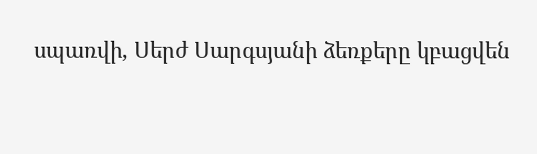սպառվի, Սերժ Սարգսյանի ձեռքերը կբացվեն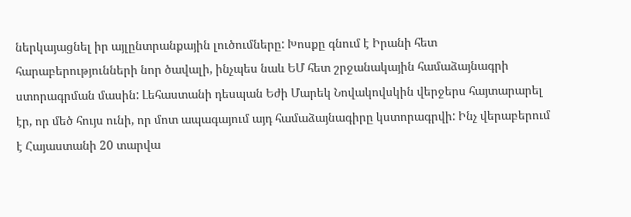ներկայացնել իր այլընտրանքային լուծումները: Խոսքը գնում է Իրանի հետ հարաբերությունների նոր ծավալի, ինչպես նաև ԵՄ հետ շրջանակային համաձայնագրի ստորագրման մասին: Լեհաստանի դեսպան Եժի Մարեկ Նովակովսկին վերջերս հայտարարել էր, որ մեծ հույս ունի, որ մոտ ապագայում այդ համաձայնագիրը կստորագրվի: Ինչ վերաբերում է Հայաստանի 20 տարվա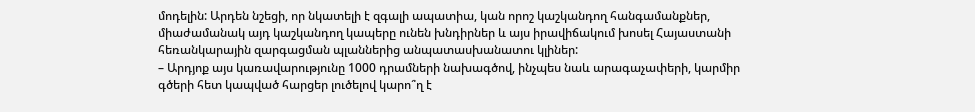մոդելին: Արդեն նշեցի, որ նկատելի է զգալի ապատիա, կան որոշ կաշկանդող հանգամանքներ, միաժամանակ այդ կաշկանդող կապերը ունեն խնդիրներ և այս իրավիճակում խոսել Հայաստանի հեռանկարային զարգացման պլաններից անպատասխանատու կլիներ:
– Արդյոք այս կառավարությունը 1000 դրամների նախագծով, ինչպես նաև արագաչափերի, կարմիր գծերի հետ կապված հարցեր լուծելով կարո՞ղ է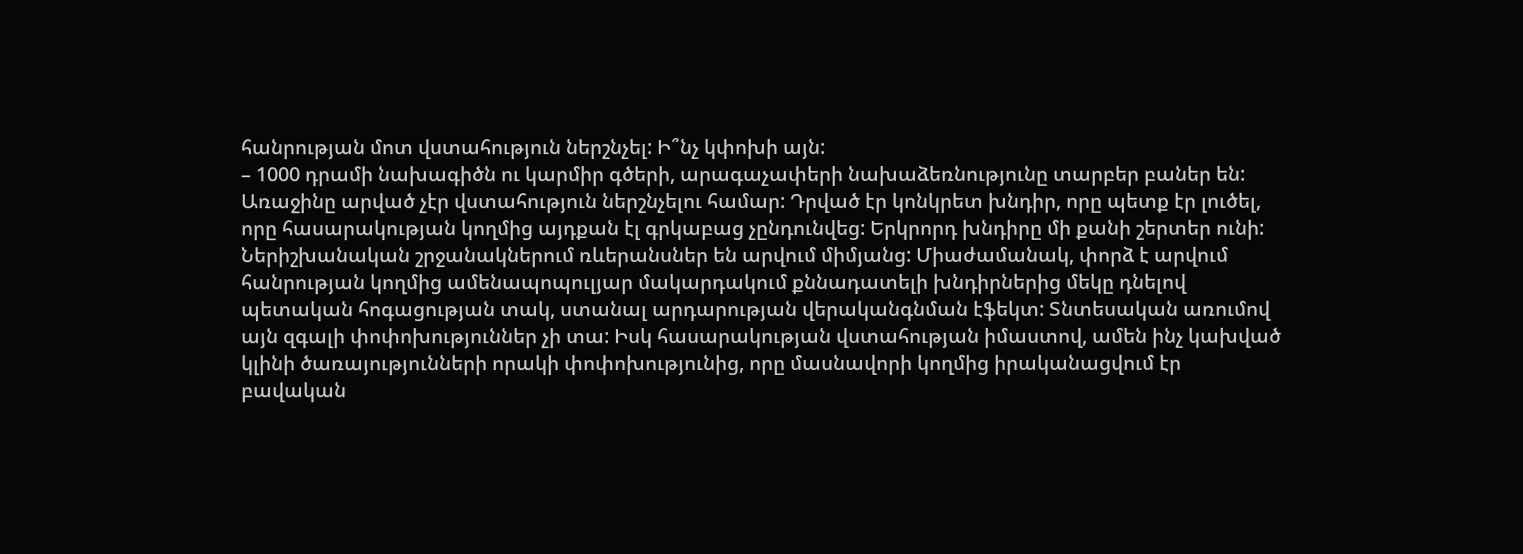հանրության մոտ վստահություն ներշնչել: Ի՞նչ կփոխի այն:
– 1000 դրամի նախագիծն ու կարմիր գծերի, արագաչափերի նախաձեռնությունը տարբեր բաներ են: Առաջինը արված չէր վստահություն ներշնչելու համար: Դրված էր կոնկրետ խնդիր, որը պետք էր լուծել, որը հասարակության կողմից այդքան էլ գրկաբաց չընդունվեց: Երկրորդ խնդիրը մի քանի շերտեր ունի: Ներիշխանական շրջանակներում ռևերանսներ են արվում միմյանց: Միաժամանակ, փորձ է արվում հանրության կողմից ամենապոպուլյար մակարդակում քննադատելի խնդիրներից մեկը դնելով պետական հոգացության տակ, ստանալ արդարության վերականգնման էֆեկտ: Տնտեսական առումով այն զգալի փոփոխություններ չի տա: Իսկ հասարակության վստահության իմաստով, ամեն ինչ կախված կլինի ծառայությունների որակի փոփոխությունից, որը մասնավորի կողմից իրականացվում էր բավական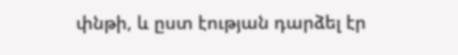փնթի, և ըստ էության դարձել էր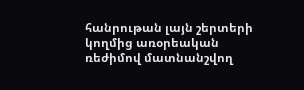հանրութան լայն շերտերի կողմից առօրեական ռեժիմով մատնանշվող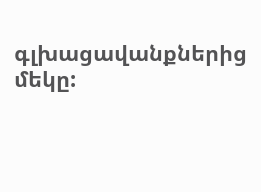գլխացավանքներից մեկը: